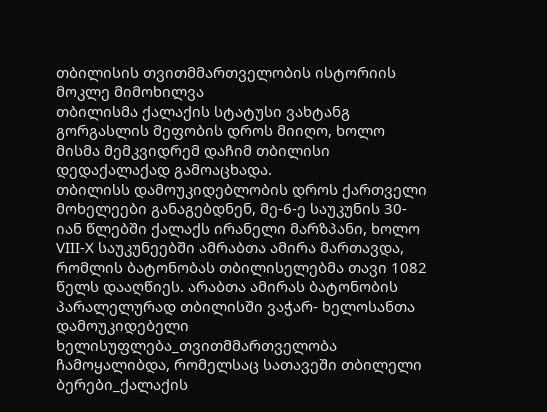თბილისის თვითმმართველობის ისტორიის მოკლე მიმოხილვა
თბილისმა ქალაქის სტატუსი ვახტანგ გორგასლის მეფობის დროს მიიღო, ხოლო მისმა მემკვიდრემ დაჩიმ თბილისი დედაქალაქად გამოაცხადა.
თბილისს დამოუკიდებლობის დროს ქართველი მოხელეები განაგებდნენ, მე-6-ე საუკუნის 30-იან წლებში ქალაქს ირანელი მარზპანი, ხოლო VIII-X საუკუნეებში ამრაბთა ამირა მართავდა, რომლის ბატონობას თბილისელებმა თავი 1082 წელს დააღწიეს. არაბთა ამირას ბატონობის პარალელურად თბილისში ვაჭარ- ხელოსანთა დამოუკიდებელი ხელისუფლება_თვითმმართველობა ჩამოყალიბდა, რომელსაც სათავეში თბილელი ბერები_ქალაქის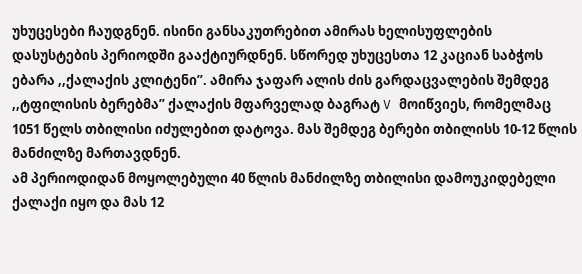უხუცესები ჩაუდგნენ. ისინი განსაკუთრებით ამირას ხელისუფლების დასუსტების პერიოდში გააქტიურდნენ. სწორედ უხუცესთა 12 კაციან საბჭოს ებარა ,,ქალაქის კლიტენი”. ამირა ჯაფარ ალის ძის გარდაცვალების შემდეგ ,,ტფილისის ბერებმა” ქალაქის მფარველად ბაგრატ V მოიწვიეს, რომელმაც 1051 წელს თბილისი იძულებით დატოვა. მას შემდეგ ბერები თბილისს 10-12 წლის მანძილზე მართავდნენ.
ამ პერიოდიდან მოყოლებული 40 წლის მანძილზე თბილისი დამოუკიდებელი ქალაქი იყო და მას 12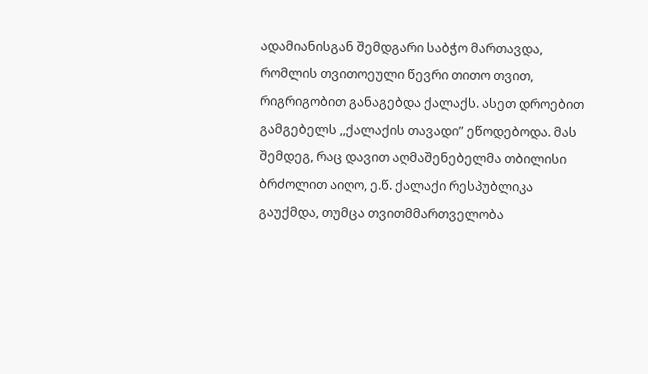ადამიანისგან შემდგარი საბჭო მართავდა, რომლის თვითოეული წევრი თითო თვით, რიგრიგობით განაგებდა ქალაქს. ასეთ დროებით გამგებელს ,,ქალაქის თავადი” ეწოდებოდა. მას შემდეგ, რაც დავით აღმაშენებელმა თბილისი ბრძოლით აიღო, ე.წ. ქალაქი რესპუბლიკა გაუქმდა, თუმცა თვითმმართველობა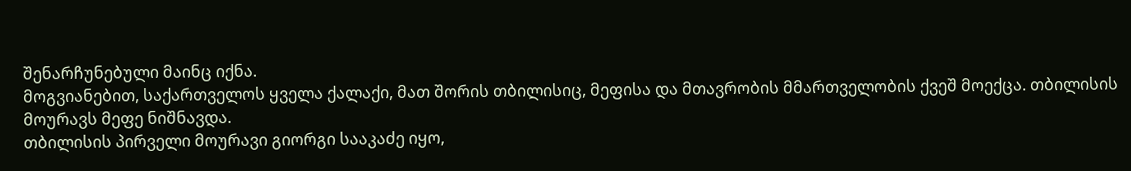შენარჩუნებული მაინც იქნა.
მოგვიანებით, საქართველოს ყველა ქალაქი, მათ შორის თბილისიც, მეფისა და მთავრობის მმართველობის ქვეშ მოექცა. თბილისის მოურავს მეფე ნიშნავდა.
თბილისის პირველი მოურავი გიორგი სააკაძე იყო,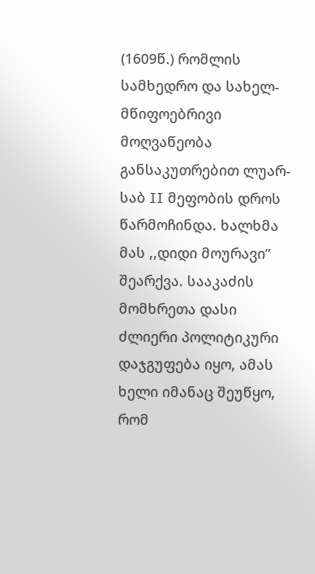(1609წ.) რომლის სამხედრო და სახელ-მწიფოებრივი მოღვაწეობა განსაკუთრებით ლუარ-საბ II მეფობის დროს წარმოჩინდა. ხალხმა მას ,,დიდი მოურავი” შეარქვა. სააკაძის მომხრეთა დასი ძლიერი პოლიტიკური დაჯგუფება იყო, ამას ხელი იმანაც შეუწყო, რომ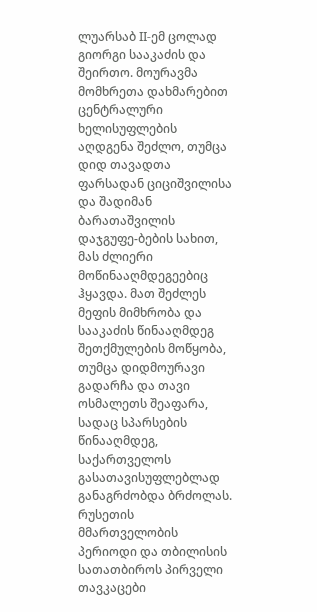ლუარსაბ II-ემ ცოლად გიორგი სააკაძის და შეირთო. მოურავმა მომხრეთა დახმარებით ცენტრალური ხელისუფლების აღდგენა შეძლო, თუმცა დიდ თავადთა ფარსადან ციციშვილისა და შადიმან ბარათაშვილის დაჯგუფე-ბების სახით, მას ძლიერი მოწინააღმდეგეებიც ჰყავდა. მათ შეძლეს მეფის მიმხრობა და სააკაძის წინააღმდეგ შეთქმულების მოწყობა, თუმცა დიდმოურავი გადარჩა და თავი ოსმალეთს შეაფარა, სადაც სპარსების წინააღმდეგ, საქართველოს გასათავისუფლებლად განაგრძობდა ბრძოლას.
რუსეთის მმართველობის პერიოდი და თბილისის სათათბიროს პირველი თავკაცები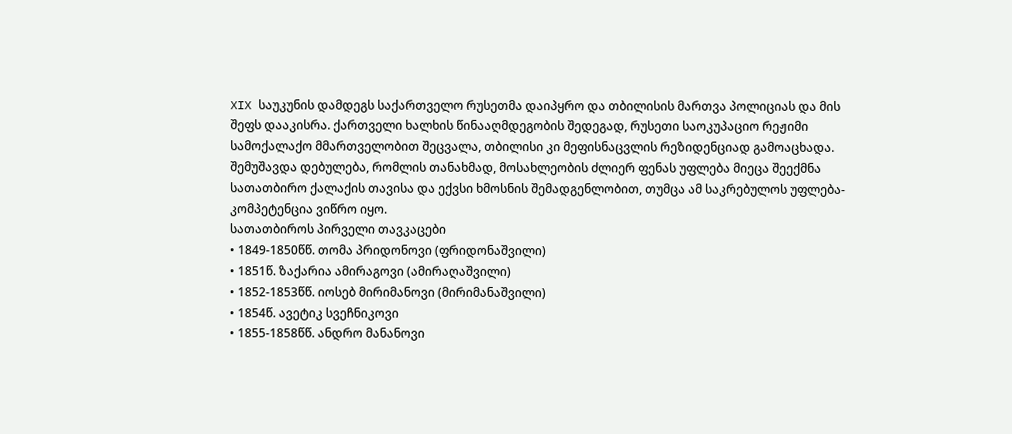XIX საუკუნის დამდეგს საქართველო რუსეთმა დაიპყრო და თბილისის მართვა პოლიციას და მის შეფს დააკისრა. ქართველი ხალხის წინააღმდეგობის შედეგად, რუსეთი საოკუპაციო რეჟიმი სამოქალაქო მმართველობით შეცვალა, თბილისი კი მეფისნაცვლის რეზიდენციად გამოაცხადა. შემუშავდა დებულება, რომლის თანახმად, მოსახლეობის ძლიერ ფენას უფლება მიეცა შეექმნა სათათბირო ქალაქის თავისა და ექვსი ხმოსნის შემადგენლობით, თუმცა ამ საკრებულოს უფლება-კომპეტენცია ვიწრო იყო.
სათათბიროს პირველი თავკაცები
• 1849-1850წწ. თომა პრიდონოვი (ფრიდონაშვილი)
• 1851წ. ზაქარია ამირაგოვი (ამირაღაშვილი)
• 1852-1853წწ. იოსებ მირიმანოვი (მირიმანაშვილი)
• 1854წ. ავეტიკ სვეჩნიკოვი
• 1855-1858წწ. ანდრო მანანოვი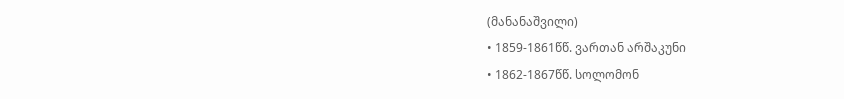(მანანაშვილი)
• 1859-1861წწ. ვართან არშაკუნი
• 1862-1867წწ. სოლომონ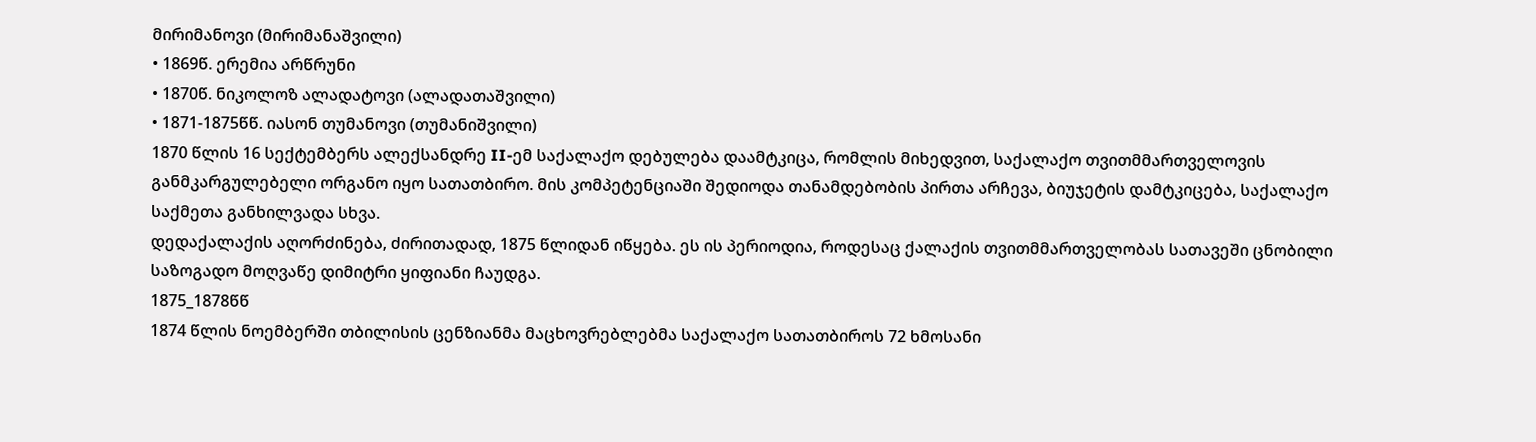მირიმანოვი (მირიმანაშვილი)
• 1869წ. ერემია არწრუნი
• 1870წ. ნიკოლოზ ალადატოვი (ალადათაშვილი)
• 1871-1875წწ. იასონ თუმანოვი (თუმანიშვილი)
1870 წლის 16 სექტემბერს ალექსანდრე II-ემ საქალაქო დებულება დაამტკიცა, რომლის მიხედვით, საქალაქო თვითმმართველოვის განმკარგულებელი ორგანო იყო სათათბირო. მის კომპეტენციაში შედიოდა თანამდებობის პირთა არჩევა, ბიუჯეტის დამტკიცება, საქალაქო საქმეთა განხილვადა სხვა.
დედაქალაქის აღორძინება, ძირითადად, 1875 წლიდან იწყება. ეს ის პერიოდია, როდესაც ქალაქის თვითმმართველობას სათავეში ცნობილი საზოგადო მოღვაწე დიმიტრი ყიფიანი ჩაუდგა.
1875_1878წწ
1874 წლის ნოემბერში თბილისის ცენზიანმა მაცხოვრებლებმა საქალაქო სათათბიროს 72 ხმოსანი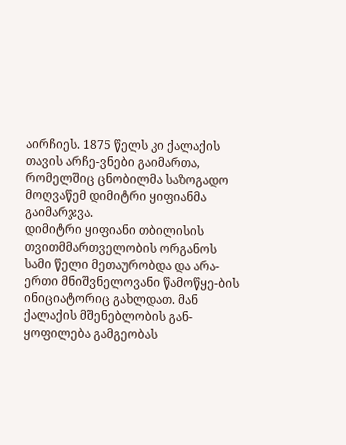აირჩიეს. 1875 წელს კი ქალაქის თავის არჩე-ვნები გაიმართა, რომელშიც ცნობილმა საზოგადო მოღვაწემ დიმიტრი ყიფიანმა გაიმარჯვა.
დიმიტრი ყიფიანი თბილისის თვითმმართველობის ორგანოს სამი წელი მეთაურობდა და არა-ერთი მნიშვნელოვანი წამოწყე-ბის ინიციატორიც გახლდათ. მან ქალაქის მშენებლობის გან-ყოფილება გამგეობას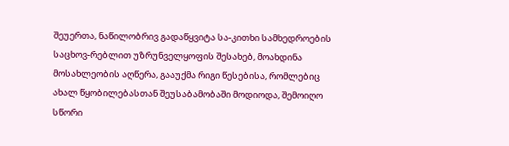შეუერთა, ნაწილობრივ გადაწყვიტა სა-კითხი სამხედროების საცხოვ-რებლით უზრუნველყოფის შესახებ, მოახდინა მოსახლეობის აღწერა, გააუქმა რიგი წესებისა, რომლებიც ახალ წყობილებასთან შეუსაბამობაში მოდიოდა, შემოიღო სწორი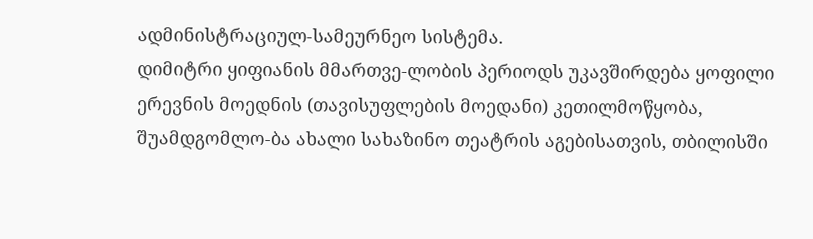ადმინისტრაციულ-სამეურნეო სისტემა.
დიმიტრი ყიფიანის მმართვე-ლობის პერიოდს უკავშირდება ყოფილი ერევნის მოედნის (თავისუფლების მოედანი) კეთილმოწყობა, შუამდგომლო-ბა ახალი სახაზინო თეატრის აგებისათვის, თბილისში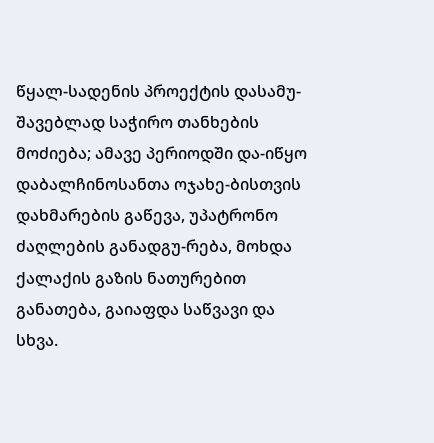წყალ-სადენის პროექტის დასამუ-შავებლად საჭირო თანხების მოძიება; ამავე პერიოდში და-იწყო დაბალჩინოსანთა ოჯახე-ბისთვის დახმარების გაწევა, უპატრონო ძაღლების განადგუ-რება, მოხდა ქალაქის გაზის ნათურებით განათება, გაიაფდა საწვავი და სხვა.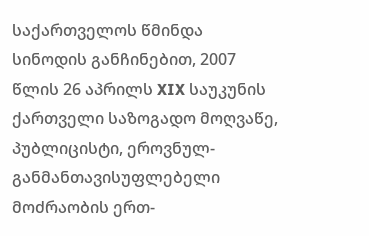საქართველოს წმინდა სინოდის განჩინებით, 2007 წლის 26 აპრილს XIX საუკუნის ქართველი საზოგადო მოღვაწე, პუბლიცისტი, ეროვნულ-განმანთავისუფლებელი მოძრაობის ერთ-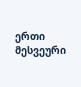ერთი მესვეური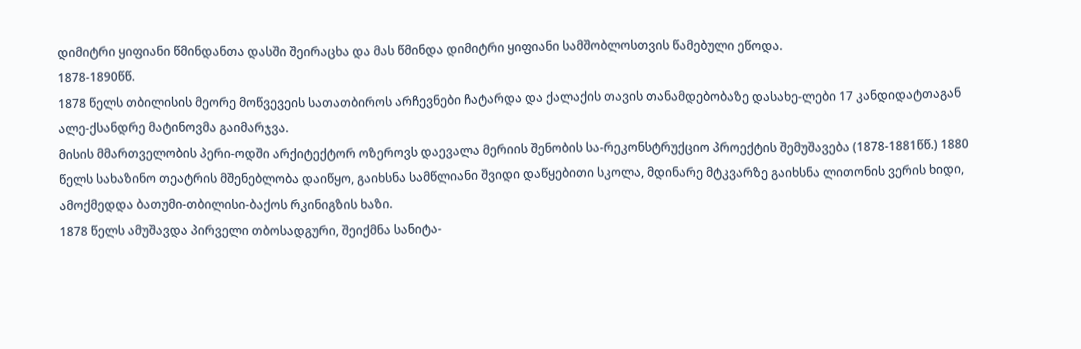დიმიტრი ყიფიანი წმინდანთა დასში შეირაცხა და მას წმინდა დიმიტრი ყიფიანი სამშობლოსთვის წამებული ეწოდა.
1878-1890წწ.
1878 წელს თბილისის მეორე მოწვევეის სათათბიროს არჩევნები ჩატარდა და ქალაქის თავის თანამდებობაზე დასახე-ლები 17 კანდიდატთაგან ალე-ქსანდრე მატინოვმა გაიმარჯვა.
მისის მმართველობის პერი-ოდში არქიტექტორ ოზეროვს დაევალა მერიის შენობის სა-რეკონსტრუქციო პროექტის შემუშავება (1878-1881წწ.) 1880 წელს სახაზინო თეატრის მშენებლობა დაიწყო, გაიხსნა სამწლიანი შვიდი დაწყებითი სკოლა, მდინარე მტკვარზე გაიხსნა ლითონის ვერის ხიდი, ამოქმედდა ბათუმი-თბილისი-ბაქოს რკინიგზის ხაზი.
1878 წელს ამუშავდა პირველი თბოსადგური, შეიქმნა სანიტა-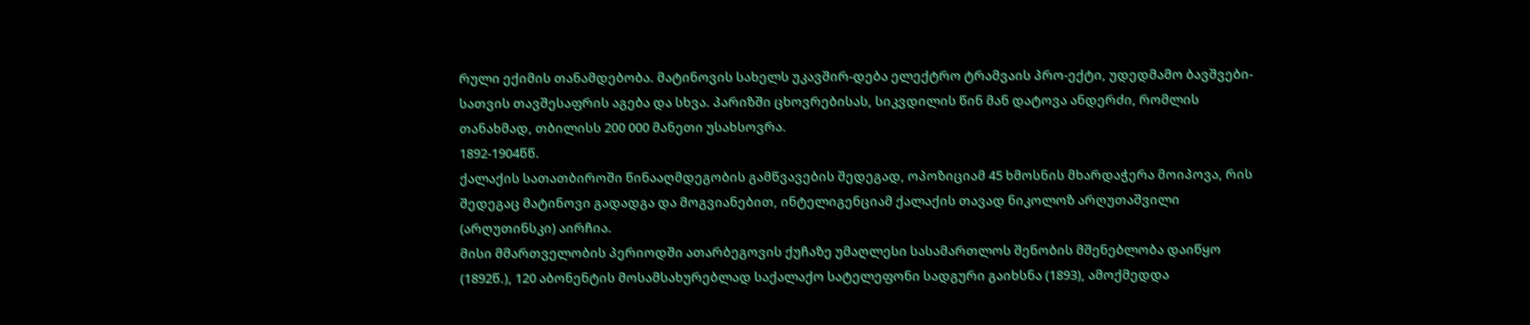რული ექიმის თანამდებობა. მატინოვის სახელს უკავშირ-დება ელექტრო ტრამვაის პრო-ექტი, უდედმამო ბავშვები-სათვის თავშესაფრის აგება და სხვა. პარიზში ცხოვრებისას, სიკვდილის წინ მან დატოვა ანდერძი, რომლის თანახმად, თბილისს 200 000 მანეთი უსახსოვრა.
1892-1904წწ.
ქალაქის სათათბიროში წინააღმდეგობის გამწვავების შედეგად, ოპოზიციამ 45 ხმოსნის მხარდაჭერა მოიპოვა, რის შედეგაც მატინოვი გადადგა და მოგვიანებით, ინტელიგენციამ ქალაქის თავად ნიკოლოზ არღუთაშვილი (არღუთინსკი) აირჩია.
მისი მმართველობის პერიოდში ათარბეგოვის ქუჩაზე უმაღლესი სასამართლოს შენობის მშენებლობა დაიწყო (1892წ.), 120 აბონენტის მოსამსახურებლად საქალაქო სატელეფონი სადგური გაიხსნა (1893), ამოქმედდა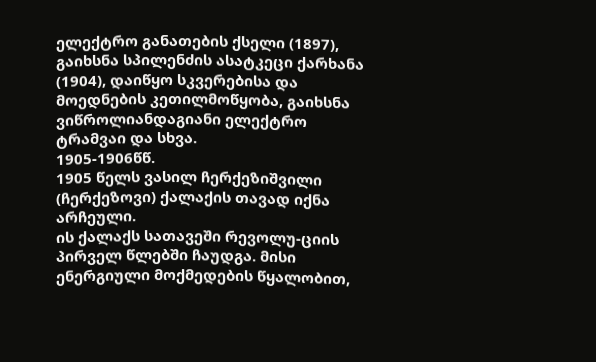ელექტრო განათების ქსელი (1897), გაიხსნა სპილენძის ასატკეცი ქარხანა (1904), დაიწყო სკვერებისა და მოედნების კეთილმოწყობა, გაიხსნა ვიწროლიანდაგიანი ელექტრო ტრამვაი და სხვა.
1905-1906წწ.
1905 წელს ვასილ ჩერქეზიშვილი (ჩერქეზოვი) ქალაქის თავად იქნა არჩეული.
ის ქალაქს სათავეში რევოლუ-ციის პირველ წლებში ჩაუდგა. მისი ენერგიული მოქმედების წყალობით,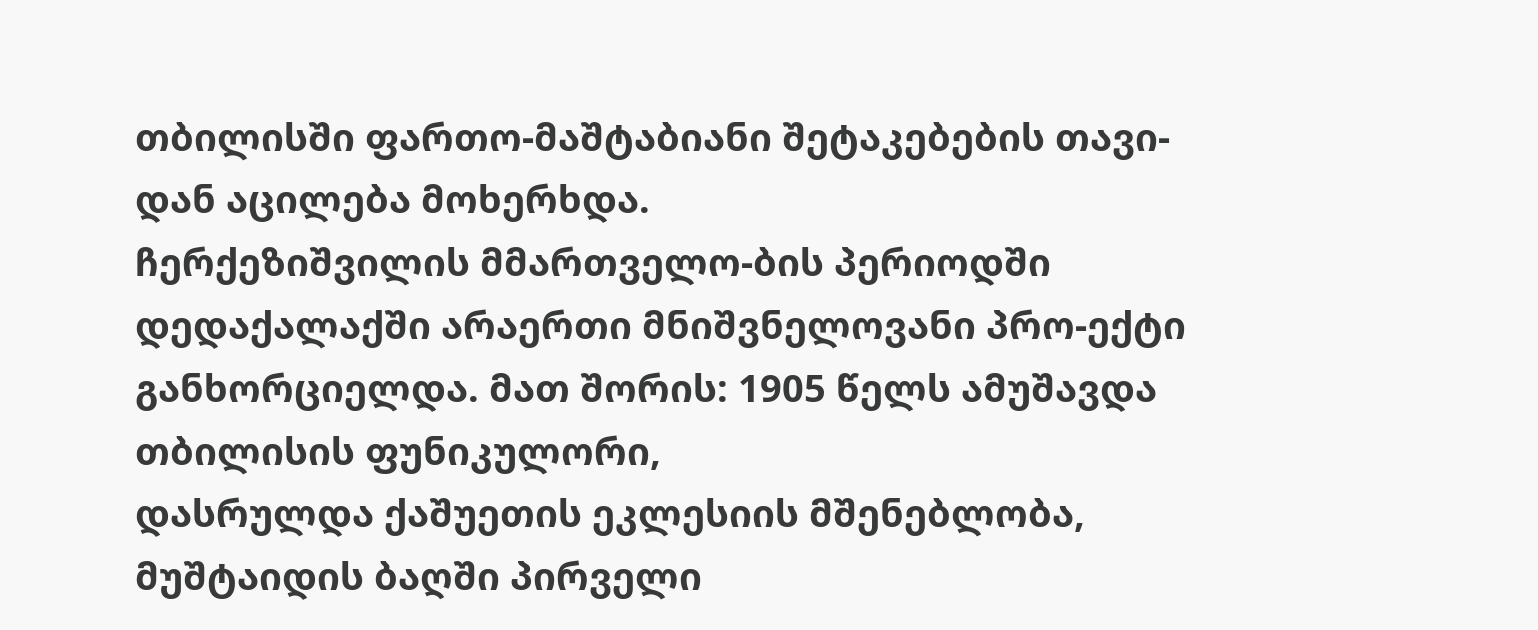თბილისში ფართო-მაშტაბიანი შეტაკებების თავი-დან აცილება მოხერხდა.
ჩერქეზიშვილის მმართველო-ბის პერიოდში დედაქალაქში არაერთი მნიშვნელოვანი პრო-ექტი განხორციელდა. მათ შორის: 1905 წელს ამუშავდა თბილისის ფუნიკულორი,
დასრულდა ქაშუეთის ეკლესიის მშენებლობა, მუშტაიდის ბაღში პირველი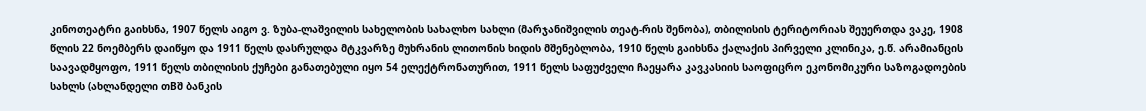კინოთეატრი გაიხსნა, 1907 წელს აიგო ვ. ზუბა-ლაშვილის სახელობის სახალხო სახლი (მარჯანიშვილის თეატ-რის შენობა), თბილისის ტერიტორიას შეუერთდა ვაკე, 1908 წლის 22 ნოემბერს დაიწყო და 1911 წელს დასრულდა მტკვარზე მუხრანის ლითონის ხიდის მშენებლობა, 1910 წელს გაიხსნა ქალაქის პირველი კლინიკა, ე.წ. არამიანცის საავადმყოფო, 1911 წელს თბილისის ქუჩები განათებული იყო 54 ელექტრონათურით, 1911 წელს საფუძველი ჩაეყარა კავკასიის საოფიცრო ეკონომიკური საზოგადოების სახლს (ახლანდელი თBშ ბანკის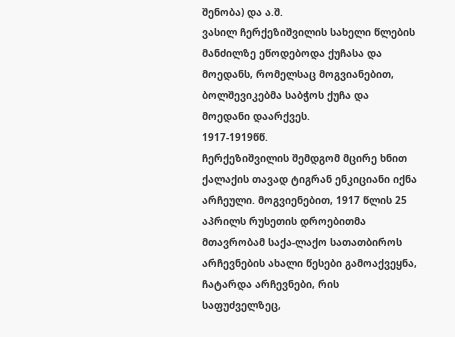შენობა) და ა.შ.
ვასილ ჩერქეზიშვილის სახელი წლების მანძილზე ეწოდებოდა ქუჩასა და მოედანს, რომელსაც მოგვიანებით, ბოლშევიკებმა საბჭოს ქუჩა და მოედანი დაარქვეს.
1917-1919წწ.
ჩერქეზიშვილის შემდგომ მცირე ხნით ქალაქის თავად ტიგრან ენკიციანი იქნა არჩეული. მოგვიენებით, 1917 წლის 25 აპრილს რუსეთის დროებითმა მთავრობამ საქა-ლაქო სათათბიროს არჩევნების ახალი წესები გამოაქვეყნა, ჩატარდა არჩევნები, რის საფუძველზეც,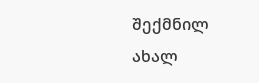შექმნილ ახალ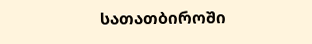სათათბიროში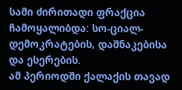სამი ძირითადი ფრაქცია ჩამოყალიბდა: სო-ციალ-დემოკრატების, დაშნაკებისა და ესერების.
ამ პერიოდში ქალაქის თავად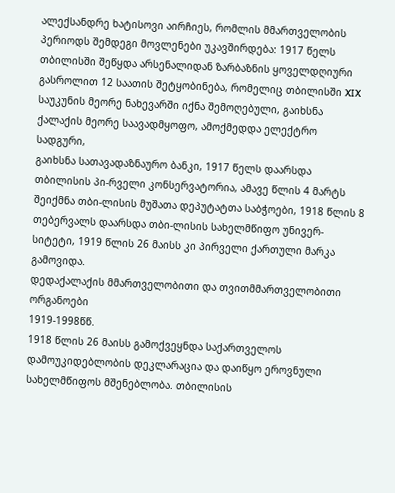ალექსანდრე ხატისოვი აირჩიეს, რომლის მმართველობის პერიოდს შემდეგი მოვლენები უკავშირდება: 1917 წელს თბილისში შეწყდა არსენალიდან ზარბაზნის ყოველდღიური გასროლით 12 საათის შეტყობინება, რომელიც თბილისში XIX საუკუნის მეორე ნახევარში იქნა შემოღებული, გაიხსნა ქალაქის მეორე საავადმყოფო, ამოქმედდა ელექტრო სადგური,
გაიხსნა სათავადაზნაურო ბანკი, 1917 წელს დაარსდა თბილისის პი-რველი კონსერვატორია, ამავე წლის 4 მარტს შეიქმნა თბი-ლისის მუშათა დეპუტატთა საბჭოები, 1918 წლის 8 თებერვალს დაარსდა თბი-ლისის სახელმწიფო უნივერ-სიტეტი, 1919 წლის 26 მაისს კი პირველი ქართული მარკა გამოვიდა.
დედაქალაქის მმართველობითი და თვითმმართველობითი ორგანოები
1919-1998წწ.
1918 წლის 26 მაისს გამოქვეყნდა საქართველოს დამოუკიდებლობის დეკლარაცია და დაიწყო ეროვნული სახელმწიფოს მშენებლობა. თბილისის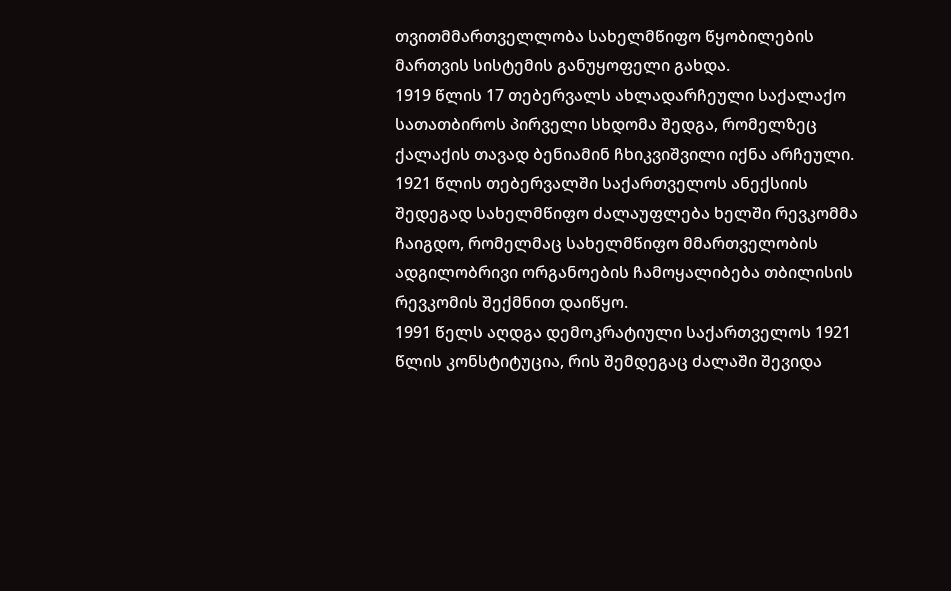თვითმმართველლობა სახელმწიფო წყობილების მართვის სისტემის განუყოფელი გახდა.
1919 წლის 17 თებერვალს ახლადარჩეული საქალაქო სათათბიროს პირველი სხდომა შედგა, რომელზეც ქალაქის თავად ბენიამინ ჩხიკვიშვილი იქნა არჩეული.
1921 წლის თებერვალში საქართველოს ანექსიის შედეგად სახელმწიფო ძალაუფლება ხელში რევკომმა ჩაიგდო, რომელმაც სახელმწიფო მმართველობის ადგილობრივი ორგანოების ჩამოყალიბება თბილისის რევკომის შექმნით დაიწყო.
1991 წელს აღდგა დემოკრატიული საქართველოს 1921 წლის კონსტიტუცია, რის შემდეგაც ძალაში შევიდა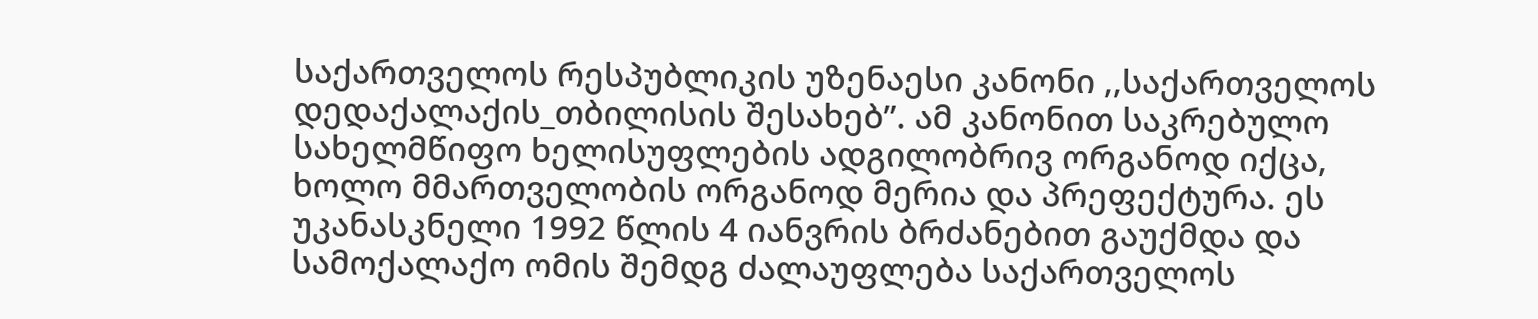საქართველოს რესპუბლიკის უზენაესი კანონი ,,საქართველოს დედაქალაქის_თბილისის შესახებ”. ამ კანონით საკრებულო სახელმწიფო ხელისუფლების ადგილობრივ ორგანოდ იქცა, ხოლო მმართველობის ორგანოდ მერია და პრეფექტურა. ეს უკანასკნელი 1992 წლის 4 იანვრის ბრძანებით გაუქმდა და სამოქალაქო ომის შემდგ ძალაუფლება საქართველოს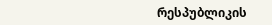რესპუბლიკის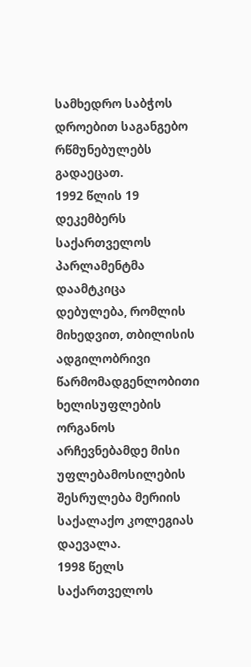სამხედრო საბჭოს დროებით საგანგებო რწმუნებულებს გადაეცათ.
1992 წლის 19 დეკემბერს საქართველოს პარლამენტმა დაამტკიცა დებულება, რომლის მიხედვით, თბილისის ადგილობრივი წარმომადგენლობითი ხელისუფლების ორგანოს არჩევნებამდე მისი უფლებამოსილების შესრულება მერიის საქალაქო კოლეგიას დაევალა.
1998 წელს საქართველოს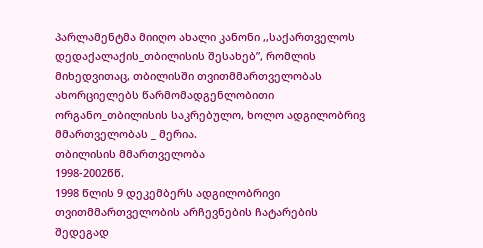პარლამენტმა მიიღო ახალი კანონი ,,საქართველოს დედაქალაქის_თბილისის შესახებ”, რომლის მიხედვითაც, თბილისში თვითმმართველობას ახორციელებს წარმომადგენლობითი ორგანო_თბილისის საკრებულო, ხოლო ადგილობრივ მმართველობას _ მერია.
თბილისის მმართველობა
1998-2002წწ.
1998 წლის 9 დეკემბერს ადგილობრივი თვითმმართველობის არჩევნების ჩატარების შედეგად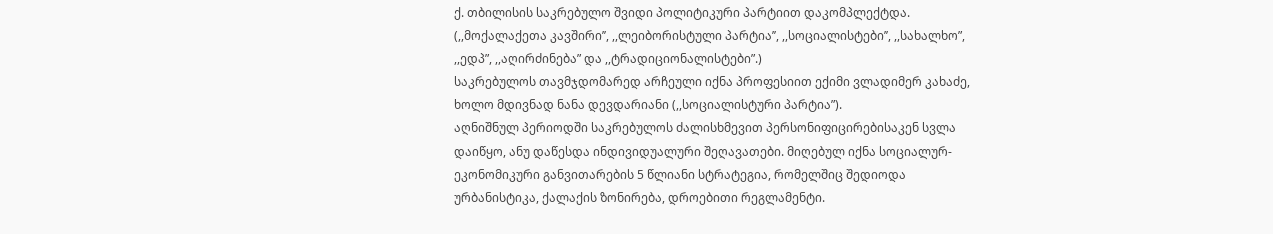ქ. თბილისის საკრებულო შვიდი პოლიტიკური პარტიით დაკომპლექტდა. (,,მოქალაქეთა კავშირი’’, ,,ლეიბორისტული პარტია’’, ,,სოციალისტები’’, ,,სახალხო”, ,,ედპ”, ,,აღირძინება” და ,,ტრადიციონალისტები”.)
საკრებულოს თავმჯდომარედ არჩეული იქნა პროფესიით ექიმი ვლადიმერ კახაძე, ხოლო მდივნად ნანა დევდარიანი (,,სოციალისტური პარტია”).
აღნიშნულ პერიოდში საკრებულოს ძალისხმევით პერსონიფიცირებისაკენ სვლა დაიწყო, ანუ დაწესდა ინდივიდუალური შეღავათები. მიღებულ იქნა სოციალურ-ეკონომიკური განვითარების 5 წლიანი სტრატეგია, რომელშიც შედიოდა ურბანისტიკა, ქალაქის ზონირება, დროებითი რეგლამენტი.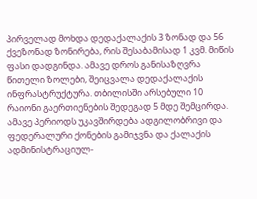პირველად მოხდა დედაქალაქის 3 ზონად და 56 ქვეზონად ზონირება, რის შესაბამისად 1 კვმ. მიწის ფასი დადგინდა. ამავე დროს განისაზღვრა წითელი ზოლები, შეიცვალა დედაქალაქის ინფრასტრუქტურა. თბილისში არსებული 10 რაიონი გაერთიენების შედეგად 5 მდე შემცირდა. ამავე პერიოდს უკავშირდება ადგილობრივი და ფედერალური ქონების გამიჯვნა და ქალაქის ადმინისტრაციულ-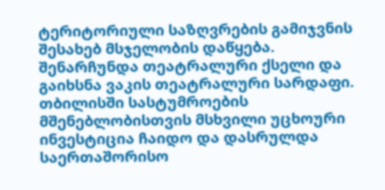ტერიტორიული საზღვრების გამიჯვნის შესახებ მსჯელობის დაწყება.
შენარჩუნდა თეატრალური ქსელი და გაიხსნა ვაკის თეატრალური სარდაფი. თბილისში სასტუმროების მშენებლობისთვის მსხვილი უცხოური ინვესტიცია ჩაიდო და დასრულდა საერთაშორისო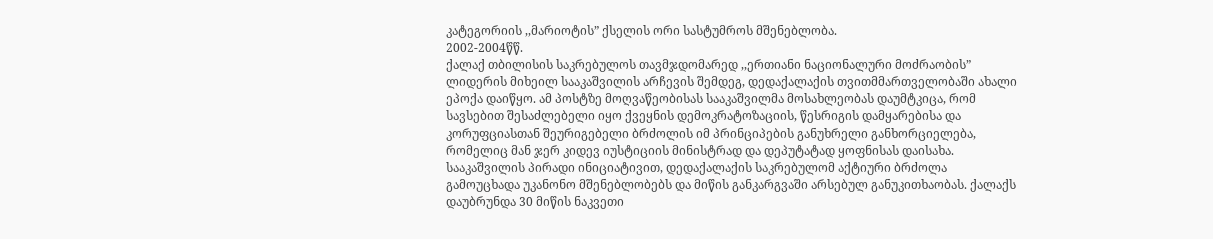კატეგორიის ,,მარიოტის” ქსელის ორი სასტუმროს მშენებლობა.
2002-2004წწ.
ქალაქ თბილისის საკრებულოს თავმჯდომარედ ,,ერთიანი ნაციონალური მოძრაობის” ლიდერის მიხეილ სააკაშვილის არჩევის შემდეგ, დედაქალაქის თვითმმართველობაში ახალი ეპოქა დაიწყო. ამ პოსტზე მოღვაწეობისას სააკაშვილმა მოსახლეობას დაუმტკიცა, რომ სავსებით შესაძლებელი იყო ქვეყნის დემოკრატოზაციის, წესრიგის დამყარებისა და კორუფციასთან შეურიგებელი ბრძოლის იმ პრინციპების განუხრელი განხორციელება, რომელიც მან ჯერ კიდევ იუსტიციის მინისტრად და დეპუტატად ყოფნისას დაისახა.
სააკაშვილის პირადი ინიციატივით, დედაქალაქის საკრებულომ აქტიური ბრძოლა გამოუცხადა უკანონო მშენებლობებს და მიწის განკარგვაში არსებულ განუკითხაობას. ქალაქს დაუბრუნდა 30 მიწის ნაკვეთი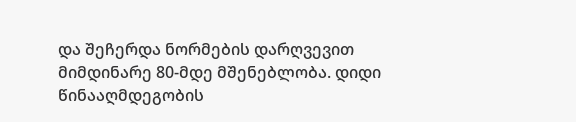და შეჩერდა ნორმების დარღვევით მიმდინარე 80-მდე მშენებლობა. დიდი წინააღმდეგობის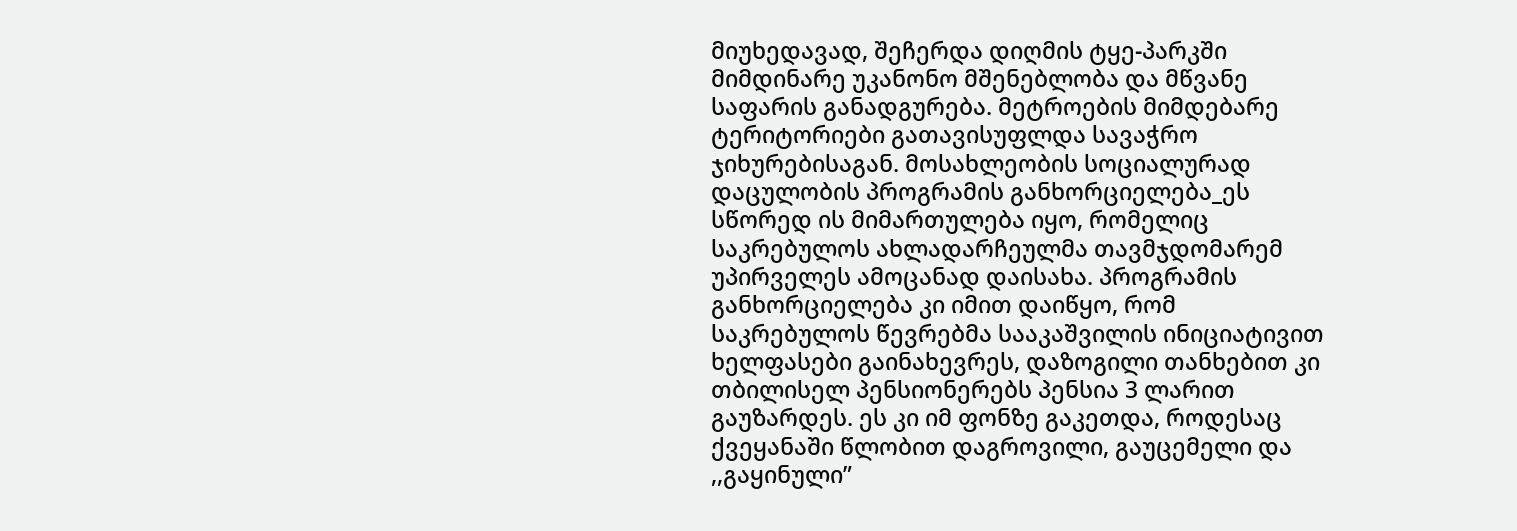მიუხედავად, შეჩერდა დიღმის ტყე-პარკში მიმდინარე უკანონო მშენებლობა და მწვანე საფარის განადგურება. მეტროების მიმდებარე ტერიტორიები გათავისუფლდა სავაჭრო ჯიხურებისაგან. მოსახლეობის სოციალურად დაცულობის პროგრამის განხორციელება_ეს სწორედ ის მიმართულება იყო, რომელიც საკრებულოს ახლადარჩეულმა თავმჯდომარემ უპირველეს ამოცანად დაისახა. პროგრამის განხორციელება კი იმით დაიწყო, რომ საკრებულოს წევრებმა სააკაშვილის ინიციატივით ხელფასები გაინახევრეს, დაზოგილი თანხებით კი თბილისელ პენსიონერებს პენსია 3 ლარით გაუზარდეს. ეს კი იმ ფონზე გაკეთდა, როდესაც ქვეყანაში წლობით დაგროვილი, გაუცემელი და ,,გაყინული”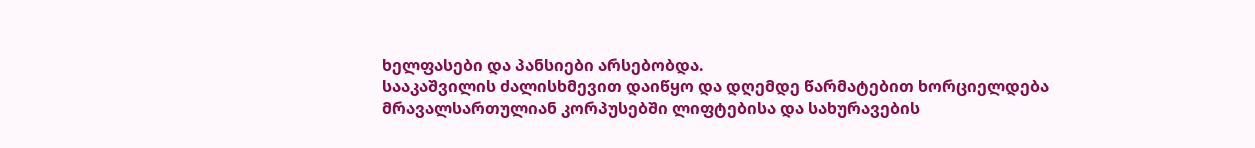ხელფასები და პანსიები არსებობდა.
სააკაშვილის ძალისხმევით დაიწყო და დღემდე წარმატებით ხორციელდება მრავალსართულიან კორპუსებში ლიფტებისა და სახურავების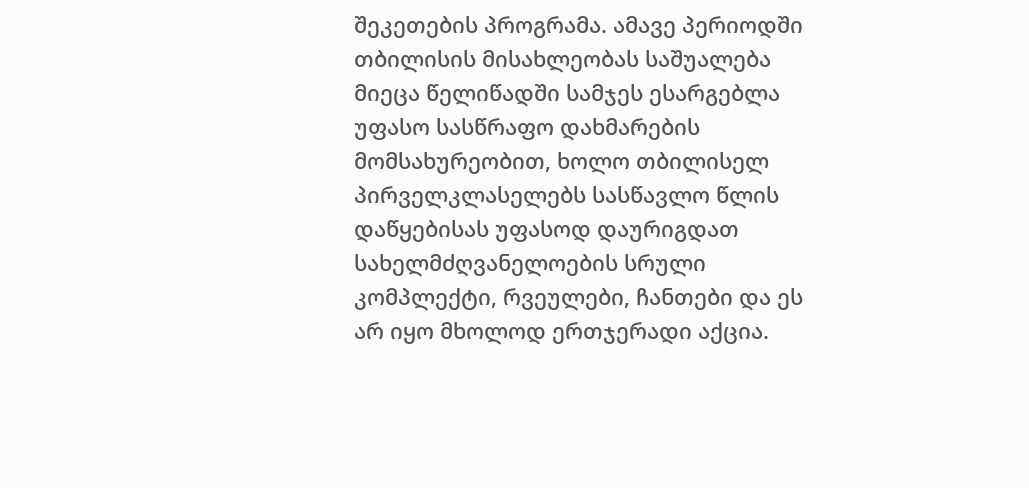შეკეთების პროგრამა. ამავე პერიოდში თბილისის მისახლეობას საშუალება მიეცა წელიწადში სამჯეს ესარგებლა უფასო სასწრაფო დახმარების მომსახურეობით, ხოლო თბილისელ პირველკლასელებს სასწავლო წლის დაწყებისას უფასოდ დაურიგდათ სახელმძღვანელოების სრული კომპლექტი, რვეულები, ჩანთები და ეს არ იყო მხოლოდ ერთჯერადი აქცია.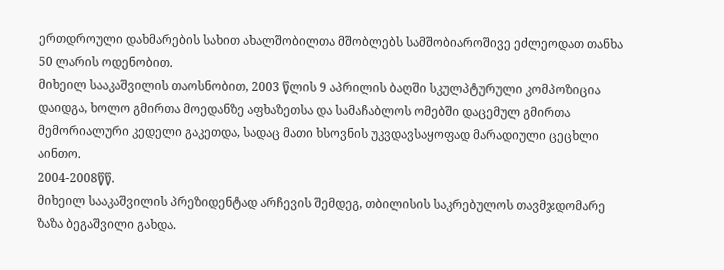ერთდროული დახმარების სახით ახალშობილთა მშობლებს სამშობიაროშივე ეძლეოდათ თანხა 50 ლარის ოდენობით.
მიხეილ სააკაშვილის თაოსნობით, 2003 წლის 9 აპრილის ბაღში სკულპტურული კომპოზიცია დაიდგა, ხოლო გმირთა მოედანზე აფხაზეთსა და სამაჩაბლოს ომებში დაცემულ გმირთა მემორიალური კედელი გაკეთდა, სადაც მათი ხსოვნის უკვდავსაყოფად მარადიული ცეცხლი აინთო.
2004-2008წწ.
მიხეილ სააკაშვილის პრეზიდენტად არჩევის შემდეგ, თბილისის საკრებულოს თავმჯდომარე ზაზა ბეგაშვილი გახდა.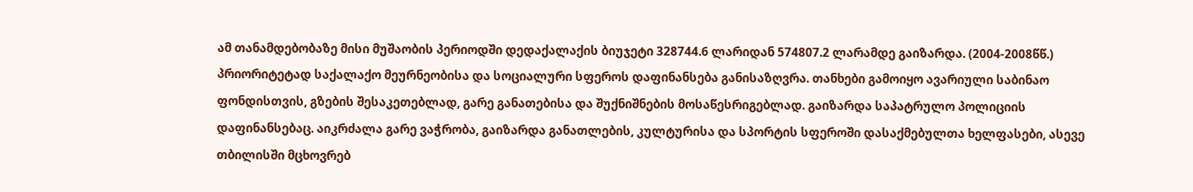ამ თანამდებობაზე მისი მუშაობის პერიოდში დედაქალაქის ბიუჯეტი 328744.6 ლარიდან 574807.2 ლარამდე გაიზარდა. (2004-2008წწ.)
პრიორიტეტად საქალაქო მეურნეობისა და სოციალური სფეროს დაფინანსება განისაზღვრა. თანხები გამოიყო ავარიული საბინაო ფონდისთვის, გზების შესაკეთებლად, გარე განათებისა და შუქნიშნების მოსაწესრიგებლად. გაიზარდა საპატრულო პოლიციის დაფინანსებაც. აიკრძალა გარე ვაჭრობა, გაიზარდა განათლების, კულტურისა და სპორტის სფეროში დასაქმებულთა ხელფასები, ასევე თბილისში მცხოვრებ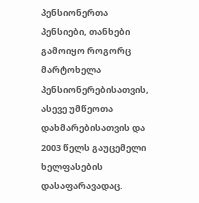პენსიონერთა პენსიები, თანხები გამოიყო როგორც მარტოხელა პენსიონერებისათვის, ასევე უმწეოთა დახმარებისათვის და 2003 წელს გაუცემელი ხელფასების დასაფარავადაც.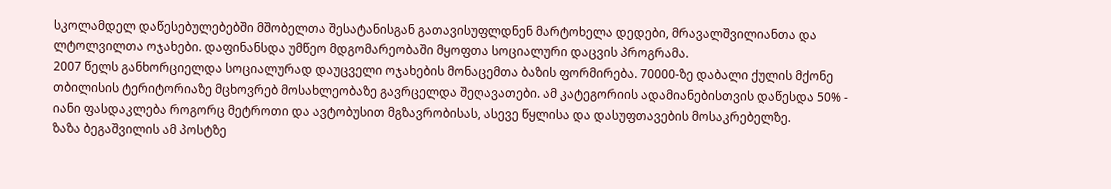სკოლამდელ დაწესებულებებში მშობელთა შესატანისგან გათავისუფლდნენ მარტოხელა დედები, მრავალშვილიანთა და ლტოლვილთა ოჯახები. დაფინანსდა უმწეო მდგომარეობაში მყოფთა სოციალური დაცვის პროგრამა.
2007 წელს განხორციელდა სოციალურად დაუცველი ოჯახების მონაცემთა ბაზის ფორმირება. 70000-ზე დაბალი ქულის მქონე თბილისის ტერიტორიაზე მცხოვრებ მოსახლეობაზე გავრცელდა შეღავათები. ამ კატეგორიის ადამიანებისთვის დაწესდა 50% - იანი ფასდაკლება როგორც მეტროთი და ავტობუსით მგზავრობისას, ასევე წყლისა და დასუფთავების მოსაკრებელზე.
ზაზა ბეგაშვილის ამ პოსტზე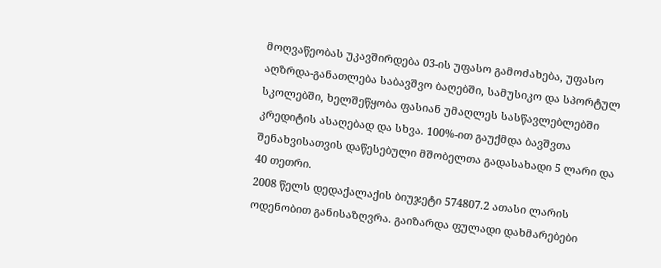მოღვაწეობას უკავშირდება 03-ის უფასო გამოძახება, უფასო აღზრდა-განათლება საბავშვო ბაღებში, სამუსიკო და სპორტულ სკოლებში, ხელშეწყობა ფასიან უმაღლეს სასწავლებლებში კრედიტის ასაღებად და სხვა. 100%-ით გაუქმდა ბავშვთა შენახვისათვის დაწესებული მშობელთა გადასახადი 5 ლარი და 40 თეთრი.
2008 წელს დედაქალაქის ბიუჯეტი 574807.2 ათასი ლარის ოდენობით განისაზღვრა. გაიზარდა ფულადი დახმარებები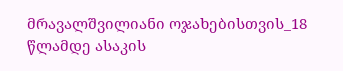მრავალშვილიანი ოჯახებისთვის_18 წლამდე ასაკის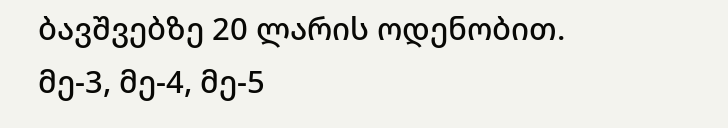ბავშვებზე 20 ლარის ოდენობით. მე-3, მე-4, მე-5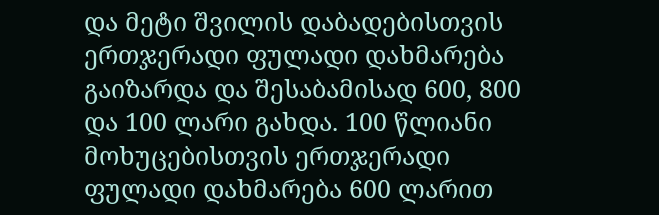და მეტი შვილის დაბადებისთვის ერთჯერადი ფულადი დახმარება გაიზარდა და შესაბამისად 600, 800 და 100 ლარი გახდა. 100 წლიანი მოხუცებისთვის ერთჯერადი ფულადი დახმარება 600 ლარით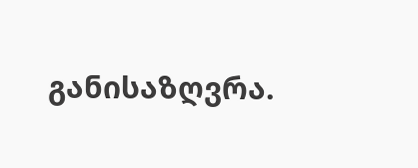განისაზღვრა.